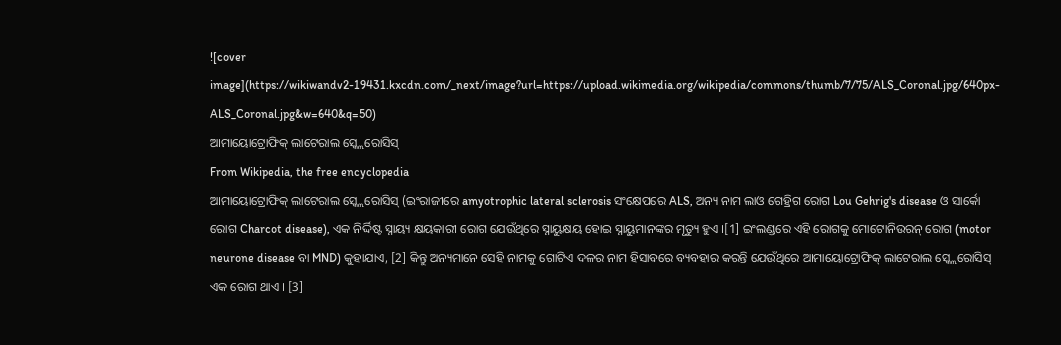![cover image](https://wikiwandv2-19431.kxcdn.com/_next/image?url=https://upload.wikimedia.org/wikipedia/commons/thumb/7/75/ALS_Coronal.jpg/640px-ALS_Coronal.jpg&w=640&q=50)
ଆମାୟୋଟ୍ରୋଫିକ୍ ଲାଟେରାଲ ସ୍କ୍ଲେରୋସିସ୍
From Wikipedia, the free encyclopedia
ଆମାୟୋଟ୍ରୋଫିକ୍ ଲାଟେରାଲ ସ୍କ୍ଲେରୋସିସ୍ (ଇଂରାଜୀରେ amyotrophic lateral sclerosis ସଂକ୍ଷେପରେ ALS, ଅନ୍ୟ ନାମ ଲାଓ ଗେହ୍ରିଗ ରୋଗ Lou Gehrig's disease ଓ ସାର୍କୋ ରୋଗ Charcot disease), ଏକ ନିର୍ଦ୍ଦିଷ୍ଟ ସ୍ନାୟ୍ୟ କ୍ଷୟକାରୀ ରୋଗ ଯେଉଁଥିରେ ସ୍ନାୟୁକ୍ଷୟ ହୋଇ ସ୍ନାୟୁମାନଙ୍କର ମୃତ୍ୟୁ ହୁଏ ।[1] ଇଂଲଣ୍ଡରେ ଏହି ରୋଗକୁ ମୋଟୋନିଉରନ୍ ରୋଗ (motor neurone disease ବା MND) କୁହାଯାଏ, [2] କିନ୍ତୁ ଅନ୍ୟମାନେ ସେହି ନାମକୁ ଗୋଟିଏ ଦଳର ନାମ ହିସାବରେ ବ୍ୟବହାର କରନ୍ତି ଯେଉଁଥିରେ ଆମାୟୋଟ୍ରୋଫିକ୍ ଲାଟେରାଲ ସ୍କ୍ଲେରୋସିସ୍ ଏକ ରୋଗ ଥାଏ । [3]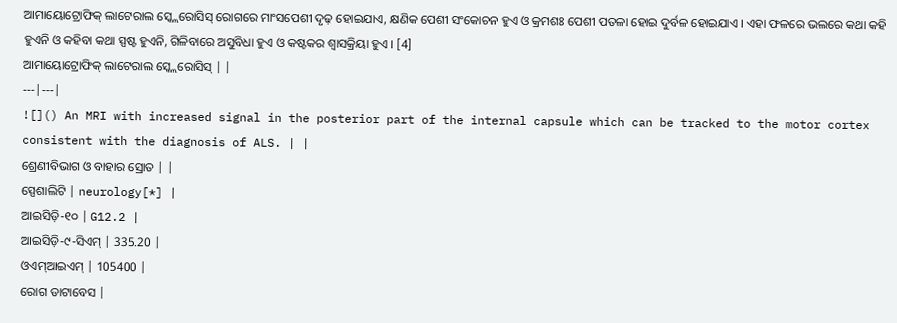ଆମାୟୋଟ୍ରୋଫିକ୍ ଲାଟେରାଲ ସ୍କ୍ଲେରୋସିସ୍ ରୋଗରେ ମାଂସପେଶୀ ଦୃଢ଼ ହୋଇଯାଏ, କ୍ଷଣିକ ପେଶୀ ସଂକୋଚନ ହୁଏ ଓ କ୍ରମଶଃ ପେଶୀ ପତଳା ହୋଇ ଦୁର୍ବଳ ହୋଇଯାଏ । ଏହା ଫଳରେ ଭଲରେ କଥା କହି ହୁଏନି ଓ କହିବା କଥା ସ୍ପଷ୍ଟ ହୁଏନି, ଗିଳିବାରେ ଅସୁବିଧା ହୁଏ ଓ କଷ୍ଟକର ଶ୍ୱାସକ୍ରିୟା ହୁଏ । [4]
ଆମାୟୋଟ୍ରୋଫିକ୍ ଲାଟେରାଲ ସ୍କ୍ଲେରୋସିସ୍ | |
---|---|
![]() An MRI with increased signal in the posterior part of the internal capsule which can be tracked to the motor cortex consistent with the diagnosis of ALS. | |
ଶ୍ରେଣୀବିଭାଗ ଓ ବାହାର ସ୍ରୋତ | |
ସ୍ପେଶାଲିଟି | neurology[*] |
ଆଇସିଡ଼ି-୧୦ | G12.2 |
ଆଇସିଡ଼ି-୯-ସିଏମ୍ | 335.20 |
ଓଏମ୍ଆଇଏମ୍ | 105400 |
ରୋଗ ଡାଟାବେସ |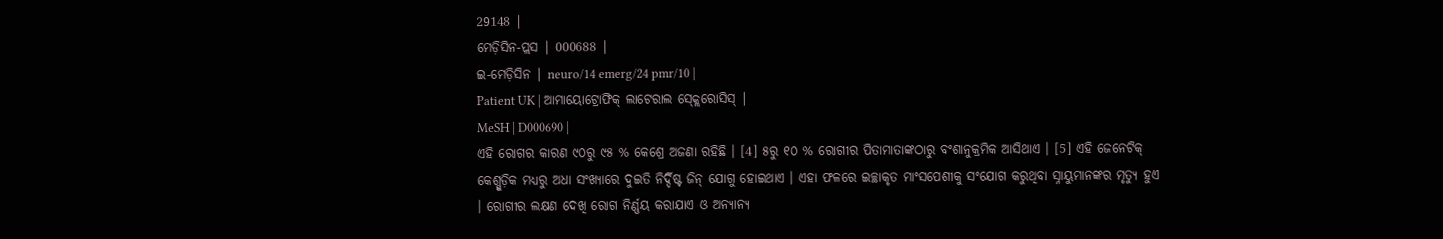29148 |
ମେଡ଼ିସିନ-ପ୍ଲସ | 000688 |
ଇ-ମେଡ଼ିସିନ | neuro/14 emerg/24 pmr/10 |
Patient UK | ଆମାୟୋଟ୍ରୋଫିକ୍ ଲାଟେରାଲ ସ୍କ୍ଲେରୋସିସ୍ |
MeSH | D000690 |
ଏହି ରୋଗର କାରଣ ୯୦ରୁ ୯୫ % କେଶ୍ରେ ଅଜଣା ରହିଛି । [4] ୫ରୁ ୧୦ % ରୋଗୀର ପିତାମାତାଙ୍କଠାରୁ ବଂଶାନୁକ୍ରମିକ ଆସିଥାଏ । [5] ଏହି ଜେନେଟିକ୍ କେଶ୍ଗୁଡ଼ିକ ମଧ୍ୟରୁ ଅଧା ସଂଖ୍ୟାରେ ଦୁଇତି ନିର୍ଦ୍ଦିଷ୍ଟ ଜିନ୍ ଯୋଗୁ ହୋଇଥାଏ । ଏହା ଫଳରେ ଇଚ୍ଛାକୃତ ମାଂସପେଶୀକୁ ସଂଯୋଗ କରୁଥିବା ସ୍ନାୟୁମାନଙ୍କର ମୃତ୍ୟୁ ହୁଏ । ରୋଗୀର ଲକ୍ଷଣ ଦେଖି ରୋଗ ନିର୍ଣ୍ଣୟ କରାଯାଏ ଓ ଅନ୍ୟାନ୍ୟ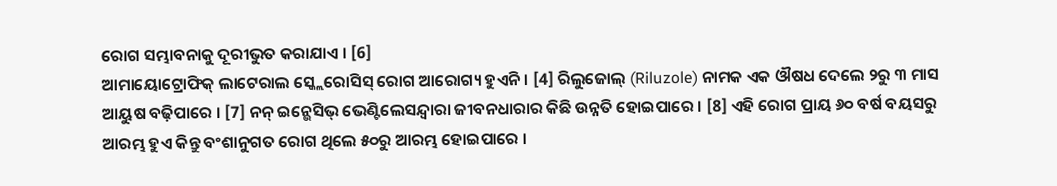ରୋଗ ସମ୍ଭାବନାକୁ ଦୂରୀଭୁତ କରାଯାଏ । [6]
ଆମାୟୋଟ୍ରୋଫିକ୍ ଲାଟେରାଲ ସ୍କ୍ଲେରୋସିସ୍ ରୋଗ ଆରୋଗ୍ୟ ହୁଏନି । [4] ରିଲୁଜୋଲ୍ (Riluzole) ନାମକ ଏକ ଔଷଧ ଦେଲେ ୨ରୁ ୩ ମାସ ଆୟୁଷ ବଢ଼ିପାରେ । [7] ନନ୍ ଇନ୍ଭେସିଭ୍ ଭେଣ୍ଟିଲେସନ୍ଦ୍ୱାରା ଜୀବନଧାରାର କିଛି ଉନ୍ନତି ହୋଇପାରେ । [8] ଏହି ରୋଗ ପ୍ରାୟ ୬୦ ବର୍ଷ ବୟସରୁ ଆରମ୍ଭ ହୁଏ କିନ୍ତୁ ବଂଶାନୁଗତ ରୋଗ ଥିଲେ ୫୦ରୁ ଆରମ୍ଭ ହୋଇପାରେ ।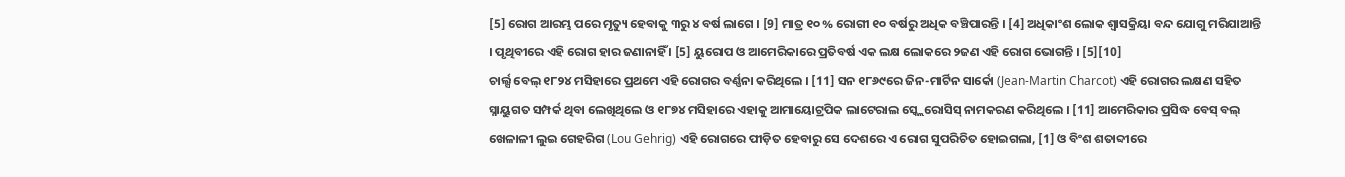[5] ରୋଗ ଆରମ୍ଭ ପରେ ମୃତ୍ୟୁ ହେବାକୁ ୩ରୁ ୪ ବର୍ଷ ଲାଗେ । [9] ମାତ୍ର ୧୦ % ରୋଗୀ ୧୦ ବର୍ଷରୁ ଅଧିକ ବଞ୍ଚିପାରନ୍ତି । [4] ଅଧିକାଂଶ ଲୋକ ଶ୍ୱାସକ୍ରିୟା ବନ୍ଦ ଯୋଗୁ ମରିଯାଆନ୍ତି । ପୃଥିବୀରେ ଏହି ରୋଗ ହାର ଜଣାନାହିଁ । [5] ୟୁରୋପ ଓ ଆମେରିକାରେ ପ୍ରତିବର୍ଷ ଏକ ଲକ୍ଷ ଲୋକରେ ୨ଜଣ ଏହି ରୋଗ ଭୋଗନ୍ତି । [5][10]
ଚାର୍ଲ୍ସ ବେଲ୍ ୧୮୨୪ ମସିହାରେ ପ୍ରଥମେ ଏହି ରୋଗର ବର୍ଣ୍ଣନା କରିଥିଲେ । [11] ସନ ୧୮୬୯ରେ ଜିନ-ମାର୍ଟିନ ସାର୍କୋ (Jean-Martin Charcot) ଏହି ରୋଗର ଲକ୍ଷଣ ସହିତ ସ୍ନାୟୁଗତ ସମ୍ପର୍କ ଥିବା ଲେଖିଥିଲେ ଓ ୧୮୭୪ ମସିହାରେ ଏହାକୁ ଆମାୟୋଟ୍ରପିକ ଲାଟେରାଲ ସ୍କ୍ଲେରୋସିସ୍ ନାମକରଣ କରିଥିଲେ । [11] ଆମେରିକାର ପ୍ରସିଦ୍ଧ ବେସ୍ ବଲ୍ ଖେଳାଳୀ ଲୁଇ ଗେହରିଗ (Lou Gehrig) ଏହି ରୋଗରେ ପୀଡ଼ିତ ହେବାରୁ ସେ ଦେଶରେ ଏ ରୋଗ ସୁପରିଚିତ ହୋଇଗଲା, [1] ଓ ବିଂଶ ଶତାବ୍ଦୀରେ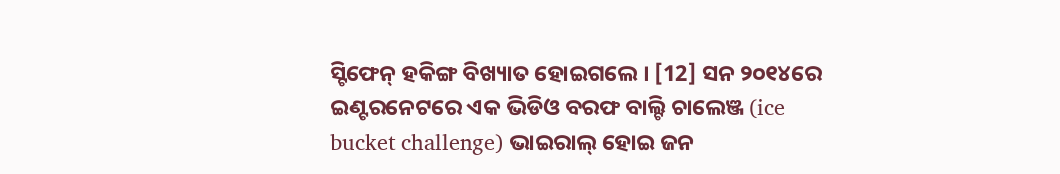ସ୍ଟିଫେନ୍ ହକିଙ୍ଗ ବିଖ୍ୟାତ ହୋଇଗଲେ । [12] ସନ ୨୦୧୪ରେ ଇଣ୍ଟରନେଟରେ ଏକ ଭିଡିଓ ବରଫ ବାଲ୍ଟି ଚାଲେଞ୍ଜ (ice bucket challenge) ଭାଇରାଲ୍ ହୋଇ ଜନ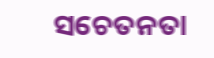ସଚେତନତା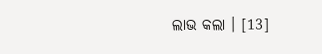ଲାଭ କଲା । [13]